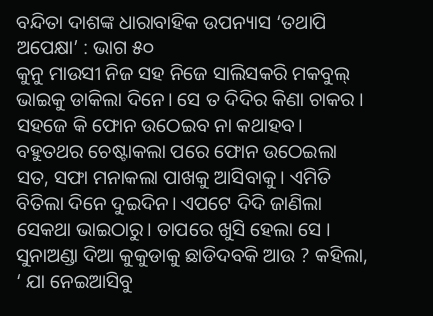ବନ୍ଦିତା ଦାଶଙ୍କ ଧାରାବାହିକ ଉପନ୍ୟାସ ‘ତଥାପି ଅପେକ୍ଷା’ : ଭାଗ ୫୦
କୁନୁ ମାଉସୀ ନିଜ ସହ ନିଜେ ସାଲିସକରି ମକବୁଲ୍ ଭାଇକୁ ଡାକିଲା ଦିନେ। ସେ ତ ଦିଦିର କିଣା ଚାକର । ସହଜେ କି ଫୋନ ଉଠେଇବ ନା କଥାହବ। ବହୁତଥର ଚେଷ୍ଟାକଲା ପରେ ଫୋନ ଉଠେଇଲା ସତ, ସଫା ମନାକଲା ପାଖକୁ ଆସିବାକୁ। ଏମିତି ବିତିଲା ଦିନେ ଦୁଇଦିନ। ଏପଟେ ଦିଦି ଜାଣିଲା ସେକଥା ଭାଇଠାରୁ। ତାପରେ ଖୁସି ହେଲା ସେ । ସୁନାଅଣ୍ଡା ଦିଆ କୁକୁଡାକୁ ଛାଡିଦବକି ଆଉ ? କହିଲା, ‘ ଯା ନେଇଆସିବୁ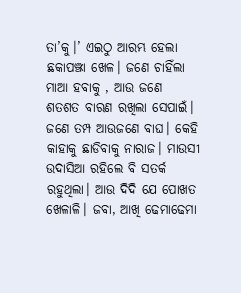ତା’କୁ।’ ଏଇଠୁ ଆରମ୍ଭ ହେଲା ଛକାପଞ୍ଝା ଖେଳ। ଜଣେ ଚାହିଁଲା ମାଆ ହବାକୁ , ଆଉ ଜଣେ ଶତଶତ ବାରଣ ରଖିଲା ସେପାଇଁ। ଜଣେ ତମ୍ପ ଆଉଜଣେ ବାଘ। କେହି କାହାକୁ ଛାଡିବାକୁ ନାରାଜ। ମାଉସୀ ଉଦାସିଆ ରହିଲେ ବି ସତର୍କ ରହୁଥିଲା। ଆଉ ଦିଦି ଯେ ପୋଖତ ଖେଳାଳି। ଜବା, ଆଖି ଢେମାଢେମା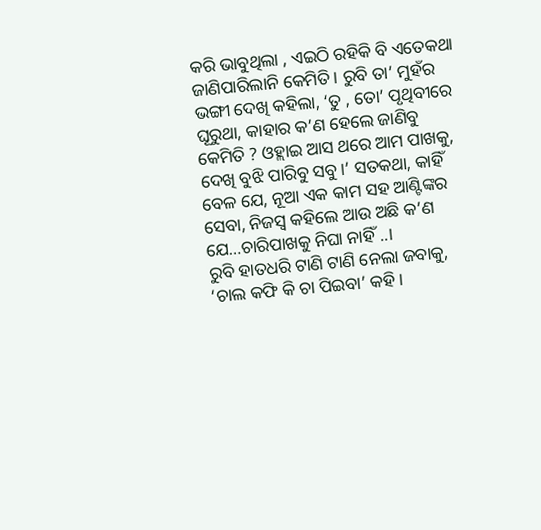କରି ଭାବୁଥିଲା , ଏଇଠି ରହିକି ବି ଏତେକଥା ଜାଣିପାରିଲାନି କେମିତି। ରୁବି ତା’ ମୁହଁର ଭଙ୍ଗୀ ଦେଖି କହିଲା, ‘ତୁ , ତୋ’ ପୃଥିବୀରେ ଘୂରୁଥା, କାହାର କ’ଣ ହେଲେ ଜାଣିବୁ କେମିତି ? ଓହ୍ଲାଇ ଆସ ଥରେ ଆମ ପାଖକୁ, ଦେଖି ବୁଝି ପାରିବୁ ସବୁ।’ ସତକଥା, କାହିଁ ବେଳ ଯେ, ନୂଆ ଏକ କାମ ସହ ଆଣ୍ଟିଙ୍କର ସେବା, ନିଜସ୍ବ କହିଲେ ଆଉ ଅଛି କ’ଣ ଯେ…ଚାରିପାଖକୁ ନିଘା ନାହିଁ ..।
ରୁବି ହାତଧରି ଟାଣି ଟାଣି ନେଲା ଜବାକୁ, ‘ଚାଲ କଫି କି ଚା ପିଇବା’ କହି।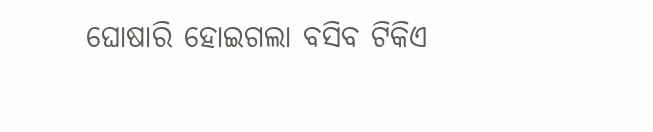ଘୋଷାରି ହୋଇଗଲା ବସିବ ଟିକିଏ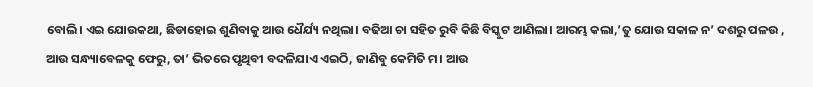ବୋଲି। ଏଇ ଯୋଉକଥା, ଛିଡାହୋଇ ଶୁଣିବାକୁ ଆଉ ଧୈର୍ଯ୍ୟ ନଥିଲା। ବଢିଆ ଚା ସହିତ ରୁବି କିଛି ବିସ୍କୁଟ ଆଣିଲା। ଆରମ୍ଭ କଲା,’ତୁ ଯୋଉ ସକାଳ ନ’ ଦଶରୁ ପଳଉ , ଆଉ ସନ୍ଧ୍ୟାବେଳକୁ ଫେରୁ, ତା’ ଭିତରେ ପୃଥିବୀ ବଦଳିଯାଏ ଏଇଠି, ଜାଣିବୁ କେମିତି ମ। ଆଉ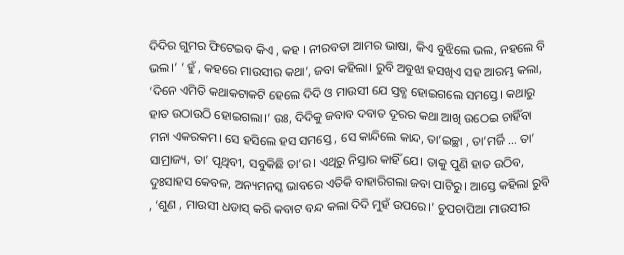ଦିଦିର ଗୁମର ଫିଟେଇବ କିଏ , କହ । ନୀରବତା ଆମର ଭାଷା, କିଏ ବୁଝିଲେ ଭଲ, ନହଲେ ବି ଭଲ।’ ‘ ହୁଁ , କହରେ ମାଉସୀର କଥା’, ଜବା କହିଲା। ରୁବି ଅବୁଝା ହସଖିଏ ସହ ଆରମ୍ଭ କଲା, ‘ଦିନେ ଏମିତି କଥାକଟାକଟି ହେଲେ ଦିଦି ଓ ମାଉସୀ ଯେ ସ୍ତବ୍ଧ ହୋଇଗଲେ ସମସ୍ତେ। କଥାରୁ ହାତ ଉଠାଉଠି ହୋଇଗଲା।’ ଉଃ, ଦିଦିକୁ ଜବାବ ଦବାତ ଦୂରର କଥା ଆଖି ଉଠେଇ ଚାହିଁବା ମନା ଏକରକମ। ସେ ହସିଲେ ହସ ସମସ୍ତେ , ସେ କାନ୍ଦିଲେ କାନ୍ଦ, ତା’ଇଚ୍ଛା , ତା’ମର୍ଜି … ତା’ ସାମ୍ରାଜ୍ୟ, ତା’ ପୃଥିବୀ, ସବୁକିଛି ତା’ର। ଏଥିରୁ ନିସ୍ତାର କାହିଁ ଯେ। ତାକୁ ପୁଣି ହାତ ଉଠିବ, ଦୁଃସାହସ କେବଳ, ଅନ୍ୟମନସ୍କ ଭାବରେ ଏତିକି ବାହାରିଗଲା ଜବା ପାଟିରୁ। ଆସ୍ତେ କହିଲା ରୁବି , ‘ଶୁଣ , ମାଉସୀ ଧଡାସ୍ କରି କବାଟ ବନ୍ଦ କଲା ଦିଦି ମୁହଁ ଉପରେ।’ ଚୁପଚାପିଆ ମାଉସୀର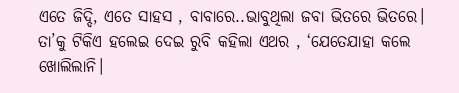ଏତେ ଜିଦ୍ଦି, ଏତେ ସାହସ , ବାବାରେ..ଭାବୁଥିଲା ଜବା ଭିତରେ ଭିତରେ। ତା’କୁ ଟିକିଏ ହଲେଇ ଦେଇ ରୁବି କହିଲା ଏଥର , ‘ଯେତେଯାହା କଲେ ଖୋଲିଲାନି।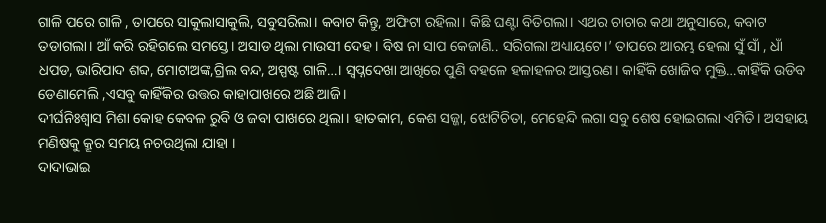ଗାଳି ପରେ ଗାଳି , ତାପରେ ସାକୁଲାସାକୁଲି, ସବୁସରିଲା। କବାଟ କିନ୍ତୁ, ଅଫିଟା ରହିଲା। କିଛି ଘଣ୍ଟା ବିତିଗଲା। ଏଥର ଚାଚାର କଥା ଅନୁସାରେ, କବାଟ ତଡାଗଲା। ଆଁ କରି ରହିଗଲେ ସମସ୍ତେ। ଅସାଡ ଥିଲା ମାଉସୀ ଦେହ। ବିଷ ନା ସାପ କେଜାଣି.. ସରିଗଲା ଅଧ୍ୟାୟଟେ।’ ତାପରେ ଆରମ୍ଭ ହେଲା ସୁଁ ସାଁ , ଧାଁ ଧପଡ, ଭାରିପାଦ ଶବ୍ଦ, ମୋଟାଅଙ୍କ,ଗ୍ରିଲ ବନ୍ଦ, ଅସ୍ପଷ୍ଟ ଗାଳି…। ସ୍ବପ୍ନଦେଖା ଆଖିରେ ପୁଣି ବହଳେ ହଳାହଳର ଆସ୍ତରଣ। କାହିଁକି ଖୋଜିବ ମୁକ୍ତି…କାହିଁକି ଉଡିବ ଡେଣାମେଲି ,ଏସବୁ କାହିଁକିର ଉତ୍ତର କାହାପାଖରେ ଅଛି ଆଜି।
ଦୀର୍ଘନିଃଶ୍ବାସ ମିଶା କୋହ କେବଳ ରୁବି ଓ ଜବା ପାଖରେ ଥିଲା। ହାତକାମ, କେଶ ସଜ୍ଜା, ଝୋଟିଚିତା, ମେହେନ୍ଦି ଲଗା ସବୁ ଶେଷ ହୋଇଗଲା ଏମିତି। ଅସହାୟ ମଣିଷକୁ କ୍ରୂର ସମୟ ନଚଉଥିଲା ଯାହା ।
ଦାଦାଭାଇ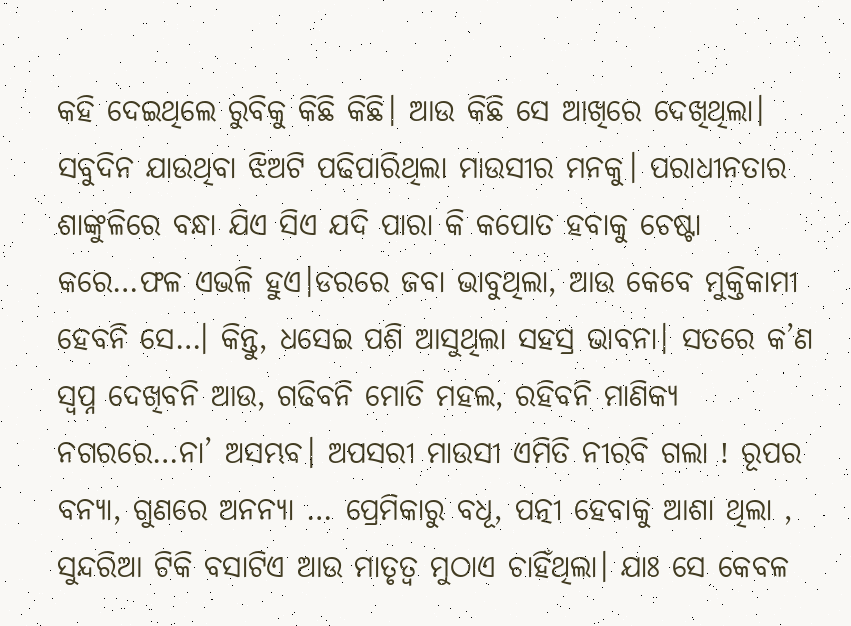କହି ଦେଇଥିଲେ ରୁବିକୁ କିଛି କିଛି। ଆଉ କିଛି ସେ ଆଖିରେ ଦେଖିଥିଲା। ସବୁଦିନ ଯାଉଥିବା ଝିଅଟି ପଢିପାରିଥିଲା ମାଉସୀର ମନକୁ। ପରାଧୀନତାର ଶାଙ୍କୁଳିରେ ବନ୍ଧା ଯିଏ ସିଏ ଯଦି ପାରା କି କପୋତ ହବାକୁ ଚେଷ୍ଟା କରେ…ଫଳ ଏଭଳି ହୁଏ।ଡରରେ ଜବା ଭାବୁଥିଲା, ଆଉ କେବେ ମୁକ୍ତିକାମୀ ହେବନି ସେ…। କିନ୍ତୁ, ଧସେଇ ପଶି ଆସୁଥିଲା ସହସ୍ର ଭାବନା। ସତରେ କ’ଣ ସ୍ବପ୍ନ ଦେଖିବନି ଆଉ, ଗଢିବନି ମୋତି ମହଲ, ରହିବନି ମାଣିକ୍ୟ ନଗରରେ…ନା’ ଅସମ୍ଭବ। ଅପସରୀ ମାଉସୀ ଏମିତି ନୀରବି ଗଲା ! ରୂପର ବନ୍ୟା, ଗୁଣରେ ଅନନ୍ୟା … ପ୍ରେମିକାରୁ ବଧୂ, ପତ୍ନୀ ହେବାକୁ ଆଶା ଥିଲା , ସୁନ୍ଦରିଆ ଟିକି ବସାଟିଏ ଆଉ ମାତୃତ୍ବ ମୁଠାଏ ଚାହିଁଥିଲା। ଯାଃ ସେ କେବଳ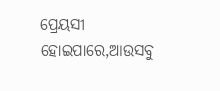ପ୍ରେୟସୀ ହୋଇପାରେ,ଆଉସବୁ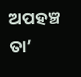ଅପହଞ୍ଚ ତା’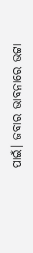ପାଇଁ। ଜବାର ଭାବନାରେ ଭଟ୍ଟା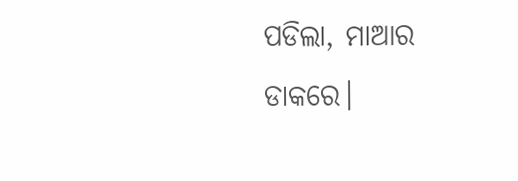ପଡିଲା, ମାଆର ଡାକରେ।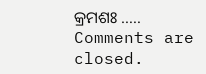କ୍ରମଶଃ …..
Comments are closed.